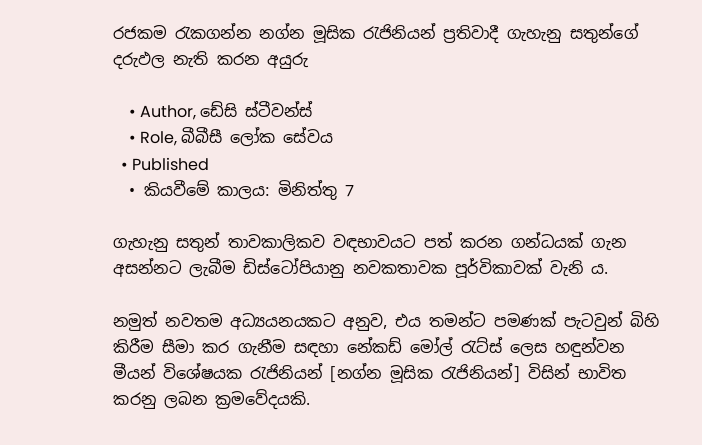රජකම රැකගන්න නග්න මූසික රැජිනියන් ප්‍රතිවාදී ගැහැනු සතුන්ගේ දරුඵල නැති කරන අයුරු

    • Author, ඩේසි ස්ටීවන්ස්
    • Role, බීබීසී ලෝක සේවය
  • Published
  • කියවීමේ කාලය: මිනිත්තු 7

ගැහැනු සතුන් තාවකාලිකව වඳභාවයට පත් කරන ගන්ධයක් ගැන අසන්නට ලැබීම ඩිස්ටෝපියානු නවකතාවක පූර්විකාවක් වැනි ය.

නමුත් නවතම අධ්‍යයනයකට අනුව, එය තමන්ට පමණක් පැටවුන් බිහි කිරීම සීමා කර ගැනීම සඳහා නේකඩ් මෝල් රැට්ස් ලෙස හඳුන්වන මීයන් විශේෂයක රැජිනියන් [නග්න මූසික රැජිනියන්] විසින් භාවිත කරනු ලබන ක්‍රමවේදයකි.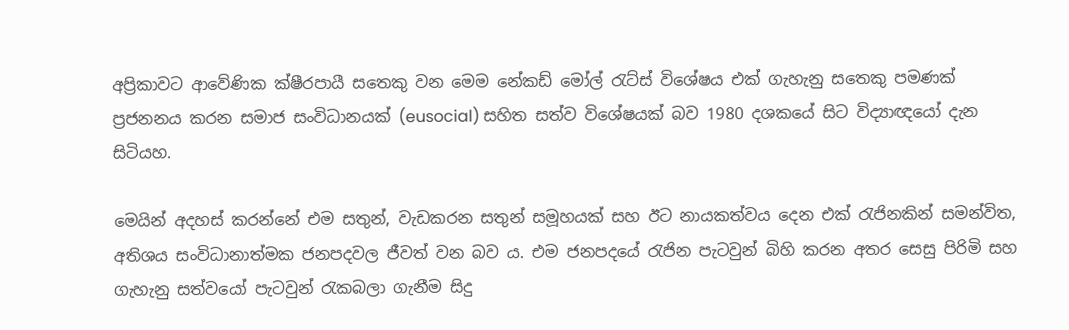අප්‍රිකාවට ආවේණික ක්ෂීරපායී සතෙකු වන මෙම නේකඩ් මෝල් රැට්ස් විශේෂය එක් ගැහැනු සතෙකු පමණක් ප්‍රජනනය කරන සමාජ සංවිධානයක් (eusocial) සහිත සත්ව විශේෂයක් බව 1980 දශකයේ සිට විද්‍යාඥයෝ දැන සිටියහ.

මෙයින් අදහස් කරන්නේ එම සතුන්, වැඩකරන සතුන් සමූහයක් සහ ඊට නායකත්වය දෙන එක් රැජිනකින් සමන්විත, අතිශය සංවිධානාත්මක ජනපදවල ජීවත් වන බව ය. එම ජනපදයේ රැජින පැටවුන් බිහි කරන අතර සෙසු පිරිමි සහ ගැහැනු සත්වයෝ පැටවුන් රැකබලා ගැනීම සිදු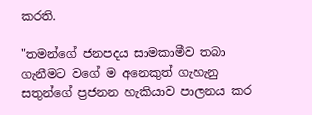කරති.

"තමන්ගේ ජනපදය සාමකාමීව තබා ගැනීමට වගේ ම අනෙකුත් ගැහැනු සතුන්ගේ ප්‍රජනන හැකියාව පාලනය කර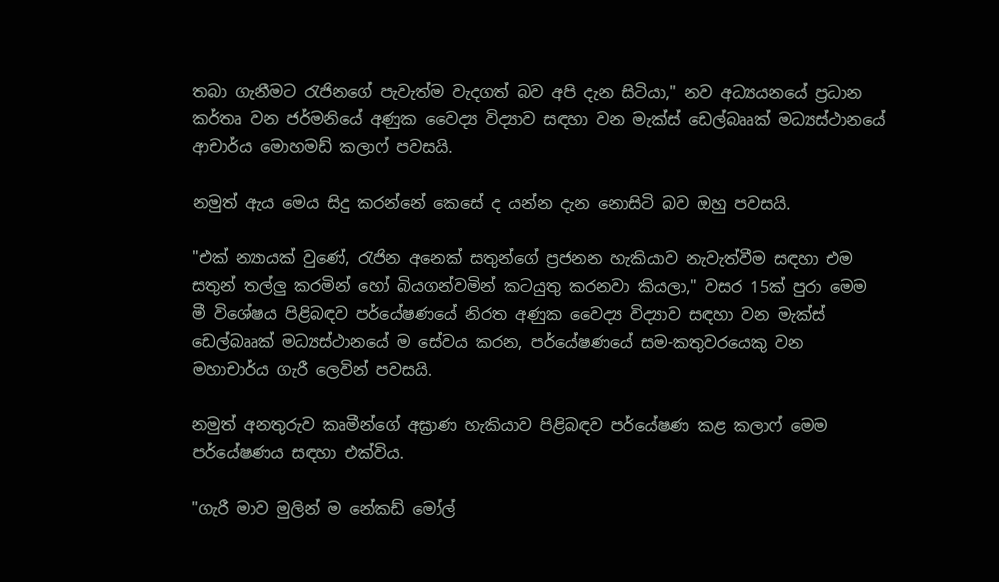තබා ගැනීමට රැජිනගේ පැවැත්ම වැදගත් බව අපි දැන සිටියා," නව අධ්‍යයනයේ ප්‍රධාන කර්තෘ වන ජර්මනියේ අණුක වෛද්‍ය විද්‍යාව සඳහා වන මැක්ස් ඩෙල්බෲක් මධ්‍යස්ථානයේ ආචාර්ය මොහමඩ් කලාෆ් පවසයි.

නමුත් ඇය මෙය සිදු කරන්නේ කෙසේ ද යන්න දැන නොසිටි බව ඔහු පවසයි.

"එක් න්‍යායක් වුණේ, රැජින අනෙක් සතුන්ගේ ප්‍රජනන හැකියාව නැවැත්වීම සඳහා එම සතුන් තල්ලු කරමින් හෝ බියගන්වමින් කටයුතු කරනවා කියලා," වසර 15ක් පුරා මෙම මී විශේෂය පිළිබඳව පර්යේෂණයේ නිරත අණුක වෛද්‍ය විද්‍යාව සඳහා වන මැක්ස් ඩෙල්බෲක් මධ්‍යස්ථානයේ ම සේවය කරන, පර්යේෂණයේ සම-කතුවරයෙකු වන මහාචාර්ය ගැරී ලෙවින් පවසයි.

නමුත් අනතුරුව කෘමීන්ගේ අඝ්‍රාණ හැකියාව පිළිබඳව පර්යේෂණ කළ කලාෆ් මෙම පර්යේෂණය සඳහා එක්විය.

"ගැරී මාව මුලින් ම නේකඩ් මෝල්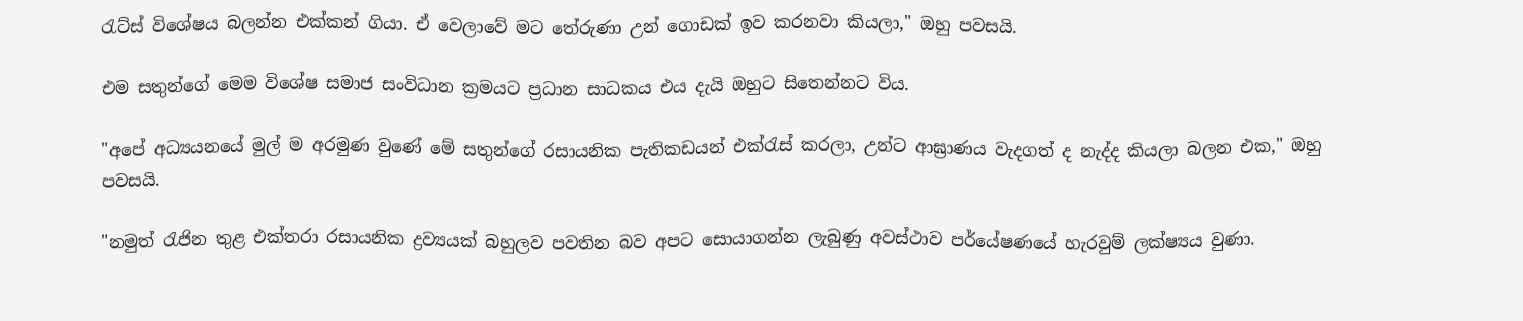රැට්ස් විශේෂය බලන්න එක්කන් ගියා. ඒ වෙලාවේ මට තේරුණා උන් ගොඩක් ඉව කරනවා කියලා," ඔහු පවසයි.

එම සතුන්ගේ මෙම විශේෂ සමාජ සංවිධාන ක්‍රමයට ප්‍රධාන සාධකය එය දැයි ඔහුට සිතෙන්නට විය.

"අපේ අධ්‍යයනයේ මුල් ම අරමුණ වුණේ මේ සතුන්ගේ රසායනික පැතිකඩයන් එක්රැස් කරලා, උන්ට ආඝ්‍රාණය වැදගත් ද නැද්ද කියලා බලන එක," ඔහු පවසයි.

"නමුත් රැජින තුළ එක්තරා රසායනික ද්‍රව්‍යයක් බහුලව පවතින බව අපට සොයාගන්න ලැබුණු අවස්ථාව පර්යේෂණයේ හැරවුම් ලක්ෂ්‍යය වුණා.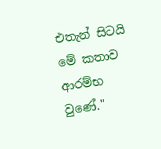එතැන් සිටයි මේ කතාව ආරම්භ වුණේ."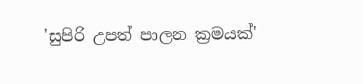'සුපිරි උපත් පාලන ක්‍රමයක්'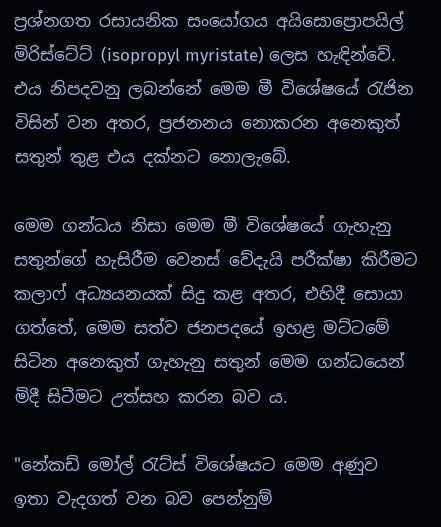ප්‍රශ්නගත රසායනික සංයෝගය අයිසොප්‍රොපයිල් මිරිස්ටේට් (isopropyl myristate) ලෙස හැඳින්වේ. එය නිපදවනු ලබන්නේ මෙම මී විශේෂයේ රැජින විසින් වන අතර, ප්‍රජනනය නොකරන අනෙකුත් සතුන් තුළ එය දක්නට නොලැබේ.

මෙම ගන්ධය නිසා මෙම මී විශේෂයේ ගැහැනු සතුන්ගේ හැසිරීම වෙනස් වේදැයි පරීක්ෂා කිරීමට කලාෆ් අධ්‍යයනයක් සිදු කළ අතර, එහිදී සොයා ගත්තේ, මෙම සත්ව ජනපදයේ ඉහළ මට්ටමේ සිටින අනෙකුත් ගැහැනු සතුන් මෙම ගන්ධයෙන් මිදී සිටීමට උත්සහ කරන බව ය.

"නේකඩ් මෝල් රැට්ස් විශේෂයට මෙම අණුව ඉතා වැදගත් වන බව පෙන්නුම්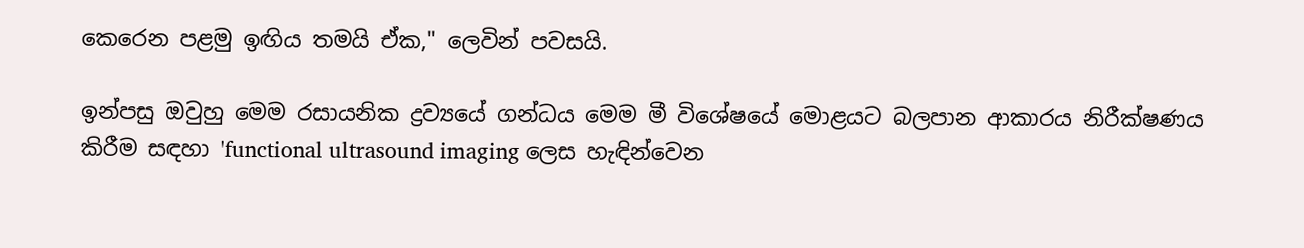කෙරෙන පළමු ඉඟිය තමයි ඒක," ලෙවින් පවසයි.

ඉන්පසු ඔවුහු මෙම රසායනික ද්‍රව්‍යයේ ගන්ධය මෙම මී විශේෂයේ මොළයට බලපාන ආකාරය නිරීක්ෂණය කිරීම සඳහා 'functional ultrasound imaging ලෙස හැඳින්වෙන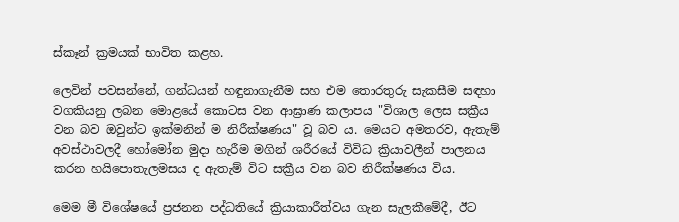ස්කෑන් ක්‍රමයක් භාවිත කළහ.

ලෙවින් පවසන්නේ, ගන්ධයන් හඳුනාගැනීම සහ එම තොරතුරු සැකසීම සඳහා වගකියනු ලබන මොළයේ කොටස වන ආඝ්‍රාණ කලාපය "විශාල ලෙස සක්‍රීය වන බව ඔවුන්ට ඉක්මනින් ම නිරීක්ෂණය" වූ බව ය. මෙයට අමතරව, ඇතැම් අවස්ථාවලදී හෝමෝන මුදා හැරීම මගින් ශරීරයේ විවිධ ක්‍රියාවලීන් පාලනය කරන හයිපොතැලමසය ද ඇතැම් විට සක්‍රීය වන බව නිරීක්ෂණය විය.

මෙම මී විශේෂයේ ප්‍රජනන පද්ධතියේ ක්‍රියාකාරීත්වය ගැන සැලකීමේදී, ඊට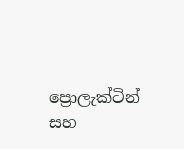ප්‍රොලැක්ටින් සහ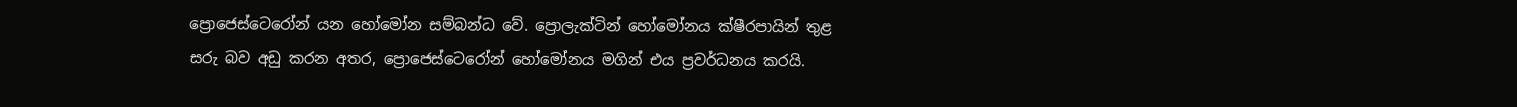ප්‍රොජෙස්ටෙරෝන් යන හෝමෝන සම්බන්ධ වේ. ප්‍රොලැක්ටින් හෝමෝනය ක්ෂීරපායින් තුළ සරු බව අඩු කරන අතර, ප්‍රොජෙස්ටෙරෝන් හෝමෝනය මගින් එය ප්‍රවර්ධනය කරයි.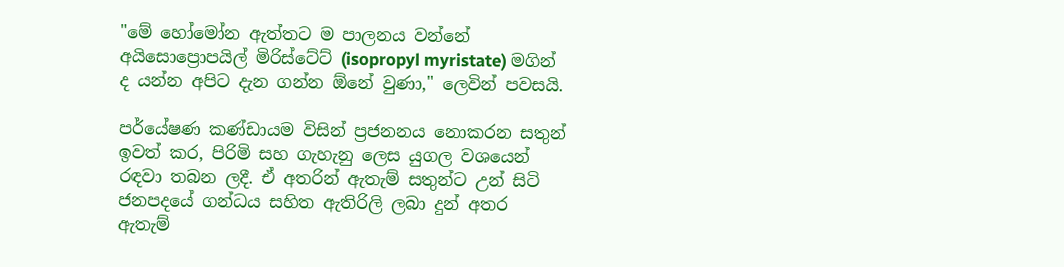"මේ හෝමෝන ඇත්තට ම පාලනය වන්නේ අයිසොප්‍රොපයිල් මිරිස්ටේට් (isopropyl myristate) මගින් ද යන්න අපිට දැන ගන්න ඕනේ වුණා," ලෙවින් පවසයි.

පර්යේෂණ කණ්ඩායම විසින් ප්‍රජනනය නොකරන සතුන් ඉවත් කර, පිරිමි සහ ගැහැනු ලෙස යුගල වශයෙන් රඳවා තබන ලදී. ඒ අතරින් ඇතැම් සතුන්ට උන් සිටි ජනපදයේ ගන්ධය සහිත ඇතිරිලි ලබා දුන් අතර ඇතැම්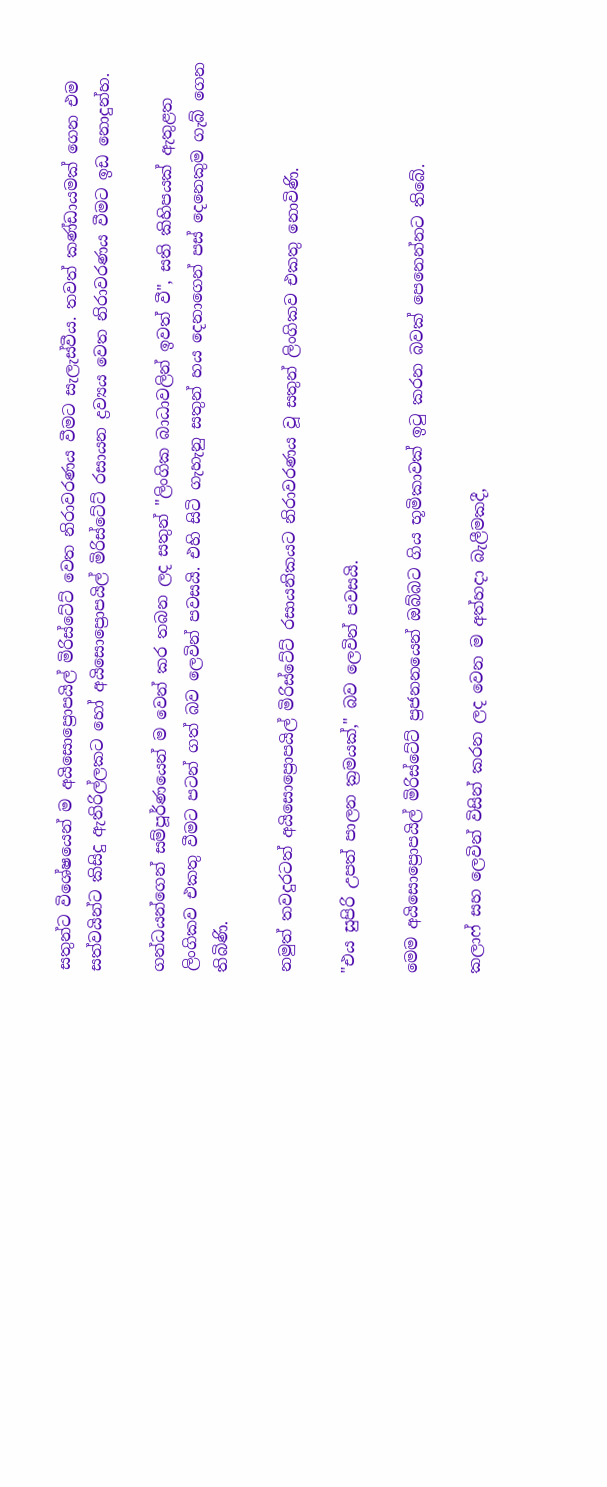සතුන්ට විශේෂයෙන් ම අයිසොප්‍රොපයිල් මිරිස්ටේට් වෙත නිරාවරණය වීමට සැලැස්වීය. තවත් කණ්ඩායමක් ගෙන එම සත්වයින්ට කිසිදු ඇතිරිල්ලකට හෝ අයිසොප්‍රොපයිල් මිරිස්ටේට් රසායන ද්‍රව්‍යය වෙත නිරාවරණය වීමට ඉඩ නොදුන්හ.

ගන්ධයන්ගෙන් සම්පූර්ණයෙන් ම වෙන් කර තබන ලද සතුන් "ලිංගික බාධාවලින් ඉවත් වී", සති කිහිපයක් ඇතුළත ලිංගිකව එකතු වීමට පටන් ගත් බව ලෙවින් පවසයි. එහි සිටි ගැහැනු සතුන් හය දෙනාගෙන් පස් දෙනෙකුම ගැබ් ගෙන තිබිණි.

නමුත් තවදුරටත් අයිසොප්‍රොපයිල් මිරිස්ටේට් රසායනිකයට නිරාවරණය වූ සතුන් ලිංගිකව එකතු නොවිණි.

"එය සුපිරි උපත් පාලන ක්‍රමයක්," බව ලෙවින් පවසයි.

මෙම අයිසොප්‍රොපයිල් මිරිස්ටේට් ප්‍රජනනයෙන් ඔබ්බට ගිය භූමිකාවක් ඉටු කරන බවක් පෙනෙන්නට තිබේ.

කලාෆ් සහ ලෙවින් විසින් කරන ලද වෙන ම අත්හදා බැලීමකදී,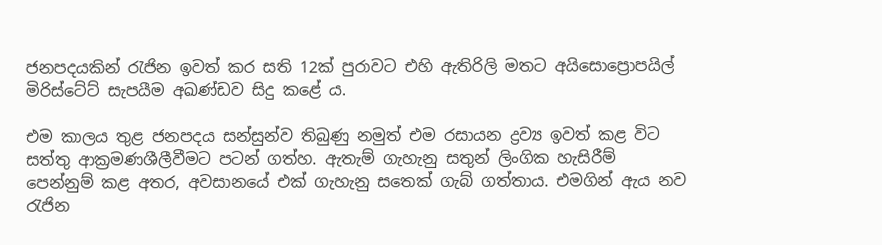ජනපදයකින් රැජින ඉවත් කර සති 12ක් පුරාවට එහි ඇතිරිලි මතට අයිසොප්‍රොපයිල් මිරිස්ටේට් සැපයීම අඛණ්ඩව සිදු කළේ ය.

එම කාලය තුළ ජනපදය සන්සුන්ව තිබුණු නමුත් එම රසායන ද්‍රව්‍ය ඉවත් කළ විට සත්තු ආක්‍රමණශීලීවීමට පටන් ගත්හ. ඇතැම් ගැහැනු සතුන් ලිංගික හැසිරීම් පෙන්නුම් කළ අතර, අවසානයේ එක් ගැහැනු සතෙක් ගැබ් ගත්තාය. එමගින් ඇය නව රැජින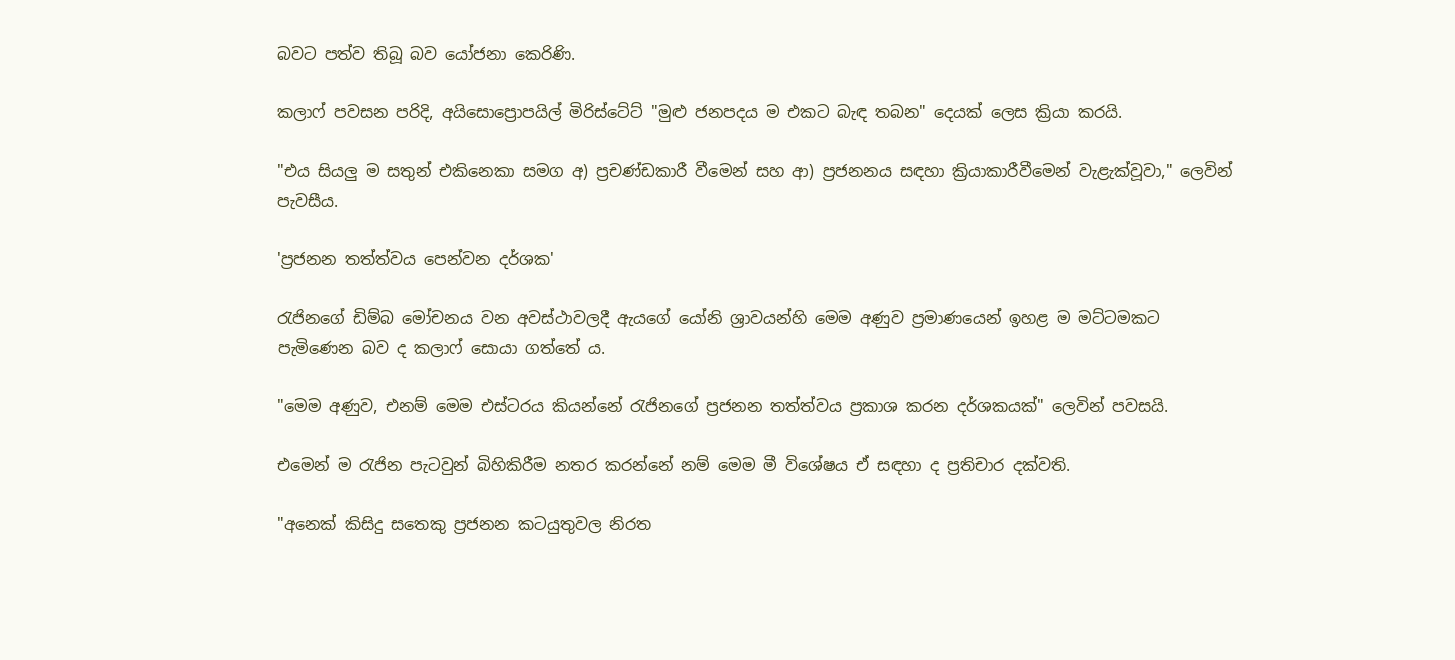බවට පත්ව තිබූ බව යෝජනා කෙරිණි.

කලාෆ් පවසන පරිදි, අයිසොප්‍රොපයිල් මිරිස්ටේට් "මුළු ජනපදය ම එකට බැඳ තබන" දෙයක් ලෙස ක්‍රියා කරයි.

"එය සියලු ම සතුන් එකිනෙකා සමග අ) ප්‍රචණ්ඩකාරී වීමෙන් සහ ආ) ප්‍රජනනය සඳහා ක්‍රියාකාරීවීමෙන් වැළැක්වූවා," ලෙවින් පැවසීය.

'ප්‍රජනන තත්ත්වය පෙන්වන දර්ශක'

රැජිනගේ ඩිම්බ මෝචනය වන අවස්ථාවලදී ඇයගේ යෝනි ශ්‍රාවයන්හි මෙම අණුව ප්‍රමාණයෙන් ඉහළ ම මට්ටමකට පැමිණෙන බව ද කලාෆ් සොයා ගත්තේ ය.

"මෙම අණුව, එනම් මෙම එස්ටරය කියන්නේ රැජිනගේ ප්‍රජනන තත්ත්වය ප්‍රකාශ කරන දර්ශකයක්" ලෙවින් පවසයි.

එමෙන් ම රැජින පැටවුන් බිහිකිරීම නතර කරන්නේ නම් මෙම මී විශේෂය ඒ සඳහා ද ප්‍රතිචාර දක්වති.

"අනෙක් කිසිදු සතෙකු ප්‍රජනන කටයුතුවල නිරත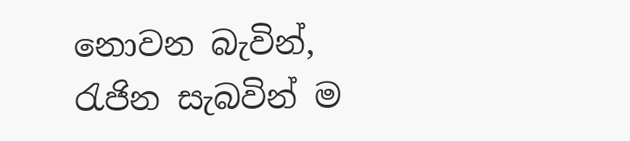නොවන බැවින්, රැජින සැබවින් ම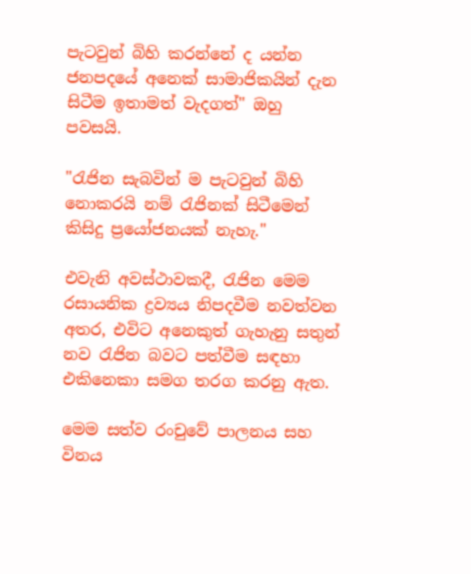පැටවුන් බිහි කරන්නේ ද යන්න ජනපදයේ අනෙක් සාමාජිකයින් දැන සිටීම ඉතාමත් වැදගත්" ඔහු පවසයි.

"රැජින සැබවින් ම පැටවුන් බිහි නොකරයි නම් රැජිනක් සිටීමෙන් කිසිදු ප්‍රයෝජනයක් නැහැ."

එවැනි අවස්ථාවකදී, රැජින මෙම රසායනික ද්‍රව්‍යය නිපදවීම නවත්වන අතර, එවිට අනෙකුත් ගැහැනු සතුන් නව රැජින බවට පත්වීම සඳහා එකිනෙකා සමග තරග කරනු ඇත.

මෙම සත්ව රංචුවේ පාලනය සහ විනය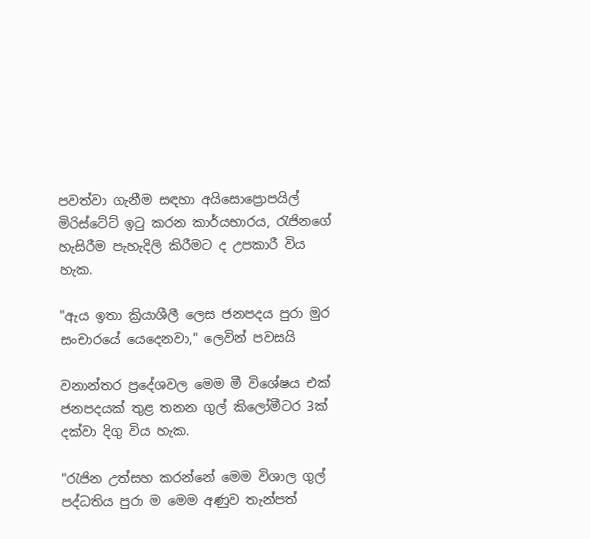පවත්වා ගැනීම සඳහා අයිසොප්‍රොපයිල් මිරිස්ටේට් ඉටු කරන කාර්යභාරය, රැජිනගේ හැසිරීම පැහැදිලි කිරීමට ද උපකාරී විය හැක.

"ඇය ඉතා ක්‍රියාශීලී ලෙස ජනපදය පුරා මුර සංචාරයේ යෙදෙනවා," ලෙවින් පවසයි

වනාන්තර ප්‍රදේශවල මෙම මී විශේෂය එක් ජනපදයක් තුළ තනන ගුල් කිලෝමීටර 3ක් දක්වා දිගු විය හැක.

"රැජින උත්සහ කරන්නේ මෙම විශාල ගුල් පද්ධතිය පුරා ම මෙම අණුව තැන්පත්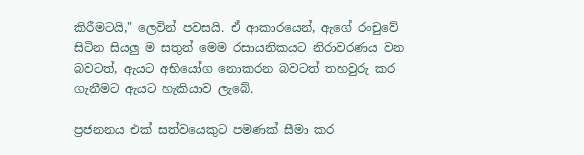කිරීමටයි," ලෙවින් පවසයි. ඒ ආකාරයෙන්, ඇගේ රංචුවේ සිටින සියලු ම සතුන් මෙම රසායනිකයට නිරාවරණය වන බවටත්, ඇයට අභියෝග නොකරන බවටත් තහවුරු කර ගැනීමට ඇයට හැකියාව ලැබේ.

ප්‍රජනනය එක් සත්වයෙකුට පමණක් සීමා කර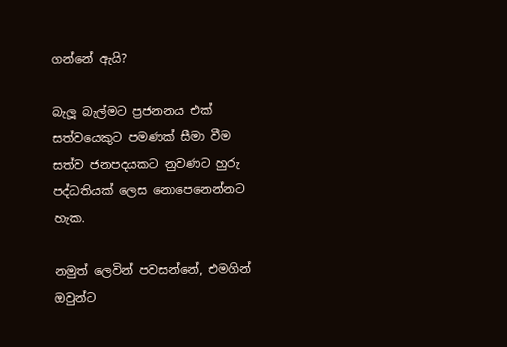ගන්නේ ඇයි?

බැලූ බැල්මට ප්‍රජනනය එක් සත්වයෙකුට පමණක් සීමා වීම සත්ව ජනපදයකට නුවණට හුරු පද්ධතියක් ලෙස නොපෙනෙන්නට හැක.

නමුත් ලෙවින් පවසන්නේ, එමගින් ඔවුන්ට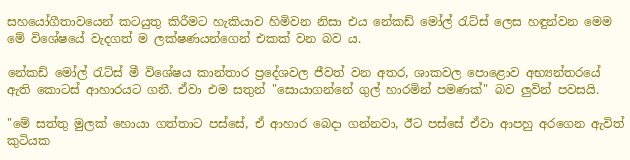සහයෝගීතාවයෙන් කටයුතු කිරීමට හැකියාව හිමිවන නිසා එය නේකඩ් මෝල් රැට්ස් ලෙස හඳුන්වන මෙම මේ විශේෂයේ වැදගත් ම ලක්ෂණයන්ගෙන් එකක් වන බව ය.

නේකඩ් මෝල් රැට්ස් මී විශේෂය කාන්තාර ප්‍රදේශවල ජීවත් වන අතර, ශාකවල පොළොව අභ්‍යන්තරයේ ඇති කොටස් ආහාරයට ගනී. ඒවා එම සතුන් "සොයාගන්නේ ගුල් හාරමින් පමණක්" බව ලුවින් පවසයි.

"මේ සත්තු මුලක් හොයා ගත්තාට පස්සේ, ඒ ආහාර බෙදා ගන්නවා, ඊට පස්සේ ඒවා ආපහු අරගෙන ඇවිත් කුටියක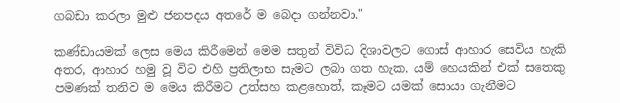ගබඩා කරලා මුළු ජනපදය අතරේ ම බෙදා ගන්නවා."

කණ්ඩායමක් ලෙස මෙය කිරීමෙන් මෙම සතුන් විවිධ දිශාවලට ගොස් ආහාර සෙවිය හැකි අතර, ආහාර හමු වූ විට එහි ප්‍රතිලාභ සැමට ලබා ගත හැක. යම් හෙයකින් එක් සතෙකු පමණක් තනිව ම මෙය කිරීමට උත්සහ කළහොත්, කෑමට යමක් සොයා ගැනීමට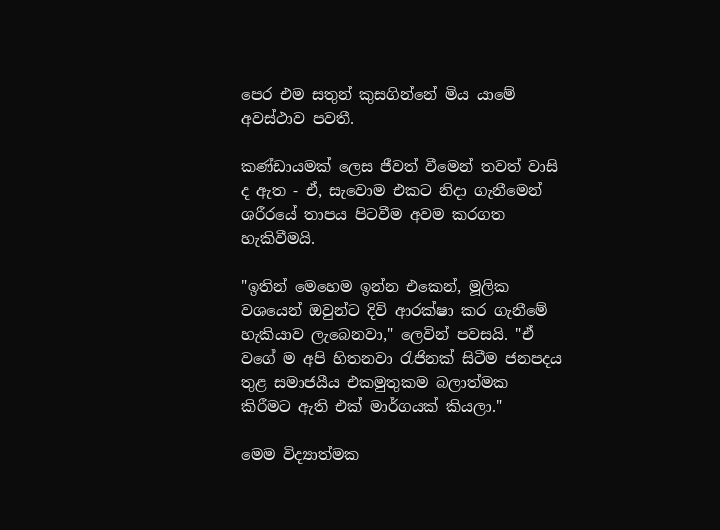පෙර එම සතුන් කුසගින්නේ මිය යාමේ අවස්ථාව පවතී.

කණ්ඩායමක් ලෙස ජීවත් වීමෙන් තවත් වාසි ද ඇත - ඒ, සැවොම එකට නිදා ගැනීමෙන් ශරීරයේ තාපය පිටවීම අවම කරගත හැකිවීමයි.

"ඉතින් මෙහෙම ඉන්න එකෙන්, මූලික වශයෙන් ඔවුන්ට දිවි ආරක්ෂා කර ගැනීමේ හැකියාව ලැබෙනවා," ලෙවින් පවසයි. "ඒ වගේ ම අපි හිතනවා රැජිනක් සිටීම ජනපදය තුළ සමාජයීය එකමුතුකම බලාත්මක කිරීමට ඇති එක් මාර්ගයක් කියලා."

මෙම විද්‍යාත්මක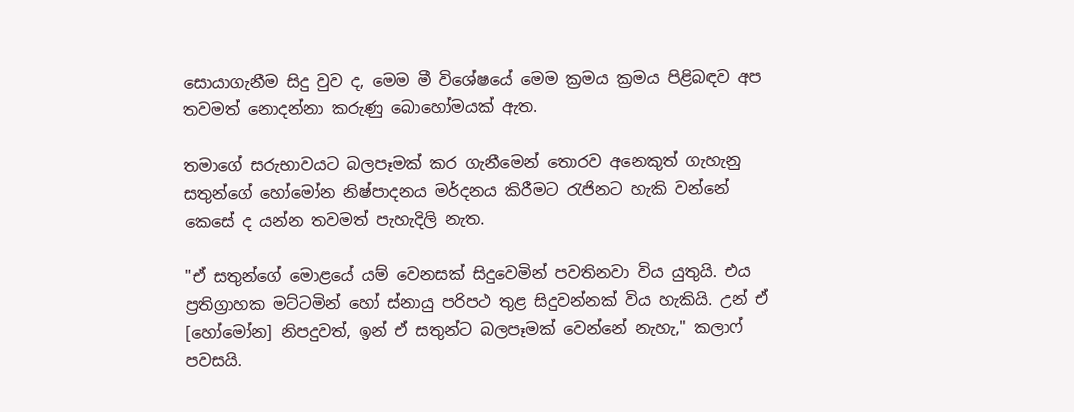සොයාගැනීම සිදු වුව ද, මෙම මී විශේෂයේ මෙම ක්‍රමය ක්‍රමය පිළිබඳව අප තවමත් නොදන්නා කරුණු බොහෝමයක් ඇත.

තමාගේ සරුභාවයට බලපෑමක් කර ගැනීමෙන් තොරව අනෙකුත් ගැහැනු සතුන්ගේ හෝමෝන නිෂ්පාදනය මර්දනය කිරීමට රැජිනට හැකි වන්නේ කෙසේ ද යන්න තවමත් පැහැදිලි නැත.

"ඒ සතුන්ගේ මොළයේ යම් වෙනසක් සිදුවෙමින් පවතිනවා විය යුතුයි. එය ප්‍රතිග්‍රාහක මට්ටමින් හෝ ස්නායු පරිපථ තුළ සිදුවන්නක් විය හැකියි. උන් ඒ [හෝමෝන] නිපදුවත්, ඉන් ඒ සතුන්ට බලපෑමක් වෙන්නේ නැහැ," කලාෆ් පවසයි.